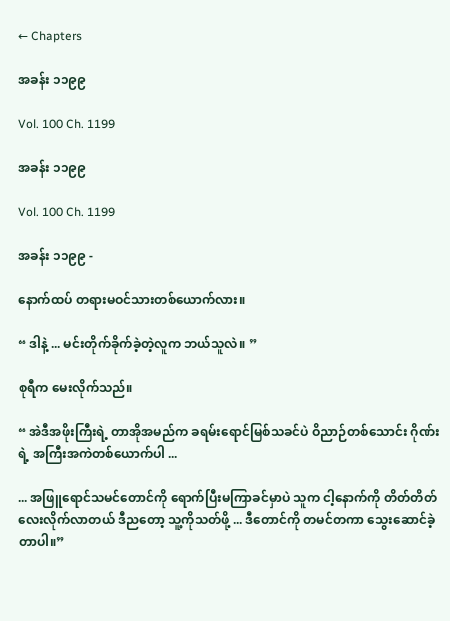← Chapters

အခန်း ၁၁၉၉

Vol. 100 Ch. 1199

အခန်း ၁၁၉၉

Vol. 100 Ch. 1199

အခန်း ၁၁၉၉ -

နောက်ထပ် တရားမဝင်သားတစ်ယောက်လား။

“ ဒါနဲ့ ... မင်းတိုက်ခိုက်ခဲ့တဲ့လူက ဘယ်သူလဲ။ ”

စုရီက မေးလိုက်သည်။

“ အဲဒီအဖိုးကြီးရဲ့ တာအိုအမည်က ခရမ်းရောင်မြစ်သခင်ပဲ ဝိညာဉ်တစ်သောင်း ဂိုဏ်းရဲ့ အကြီးအကဲတစ်ယောက်ပါ ...

... အဖြူရောင်သမင်တောင်ကို ရောက်ပြီးမကြာခင်မှာပဲ သူက ငါ့နောက်ကို တိတ်တိတ်လေးလိုက်လာတယ် ဒီညတော့ သူ့ကိုသတ်ဖို့ ... ဒီတောင်ကို တမင်တကာ သွေးဆောင်ခဲ့တာပါ။”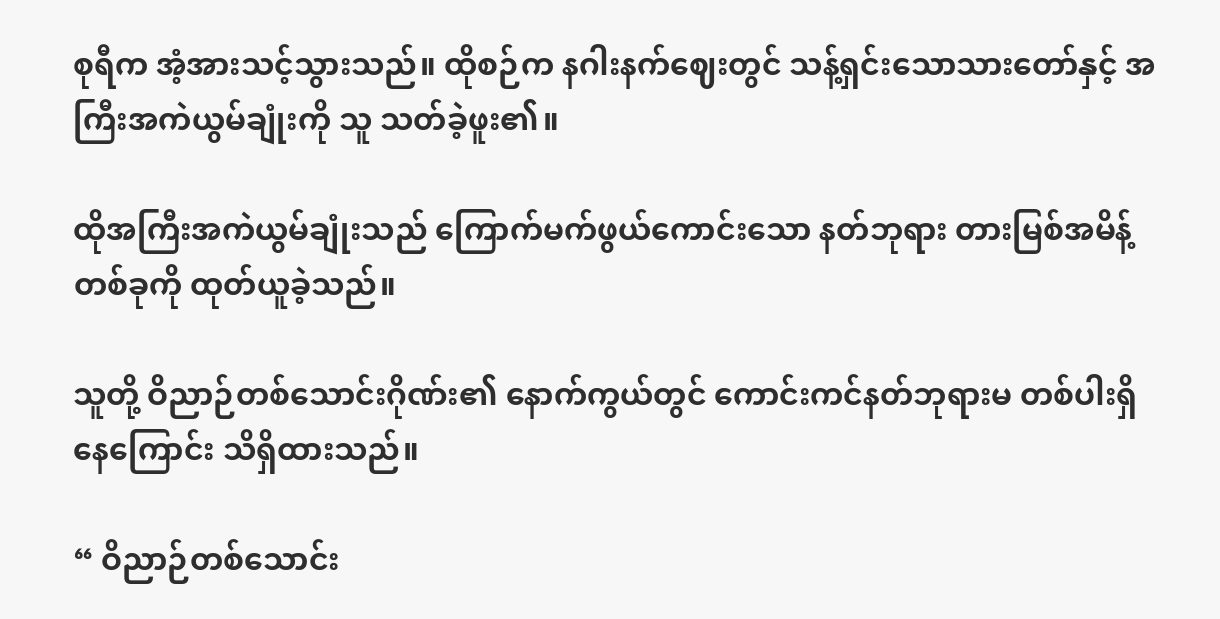စုရီက အံ့အားသင့်သွားသည်။ ထိုစဉ်က နဂါးနက်ဈေးတွင် သန့်ရှင်းသောသားတော်နှင့် အကြီးအကဲယွမ်ချုံးကို သူ သတ်ခဲ့ဖူး၏။

ထိုအကြီးအကဲယွမ်ချုံးသည် ကြောက်မက်ဖွယ်ကောင်းသော နတ်ဘုရား တားမြစ်အမိန့်တစ်ခုကို ထုတ်ယူခဲ့သည်။

သူတို့ ဝိညာဉ်တစ်သောင်းဂိုဏ်း၏ နောက်ကွယ်တွင် ကောင်းကင်နတ်ဘုရားမ တစ်ပါးရှိနေကြောင်း သိရှိထားသည်။

“ ဝိညာဉ်တစ်သောင်း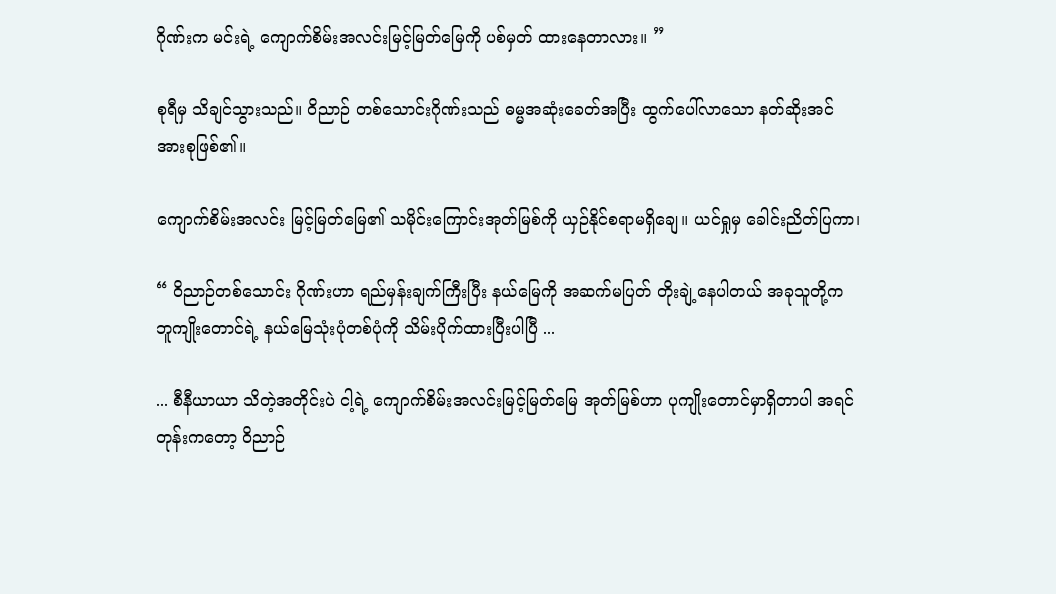ဂိုဏ်းက မင်းရဲ့ ကျောက်စိမ်းအလင်းမြင့်မြတ်မြေကို ပစ်မှတ် ထားနေတာလား။ ”

စုရီမှ သိချင်သွားသည်။ ဝိညာဉ် တစ်သောင်းဂိုဏ်းသည် ဓမ္မအဆုံးခေတ်အပြီး ထွက်ပေါ်လာသော နတ်ဆိုးအင်အားစုဖြစ်၏။

ကျောက်စိမ်းအလင်း မြင့်မြတ်မြေ၏ သမိုင်းကြောင်းအုတ်မြစ်ကို ယှဉ်နိုင်စရာမရှိချေ။ ယင်ရှုမှ ခေါင်းညိတ်ပြကာ၊

“ ဝိညာဉ်တစ်သောင်း ဂိုဏ်းဟာ ရည်မှန်းချက်ကြီးပြီး နယ်မြေကို အဆက်မပြတ် တိုးချဲ့နေပါတယ် အခုသူတို့က ဘူကျိုးတောင်ရဲ့ နယ်မြေသုံးပုံတစ်ပုံကို သိမ်းပိုက်ထားပြီးပါပြီ ...

... စီနီယာယာ သိတဲ့အတိုင်းပဲ ငါ့ရဲ့ ကျောက်စိမ်းအလင်းမြင့်မြတ်မြေ အုတ်မြစ်ဟာ ပုကျိုးတောင်မှာရှိတာပါ အရင်တုန်းကတော့ ဝိညာဉ်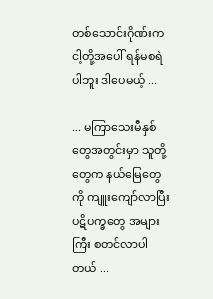တစ်သောင်းဂိုဏ်းက ငါ့တို့အပေါ် ရန်မစရဲပါဘူး ဒါပေမယ့် ...

... မကြာသေးမီနှစ်တွေအတွင်းမှာ သူတို့တွေက နယ်မြေတွေကို ကျူးကျော်လာပြီး ပဋိပက္ခတွေ အများကြီး စတင်လာပါတယ် ...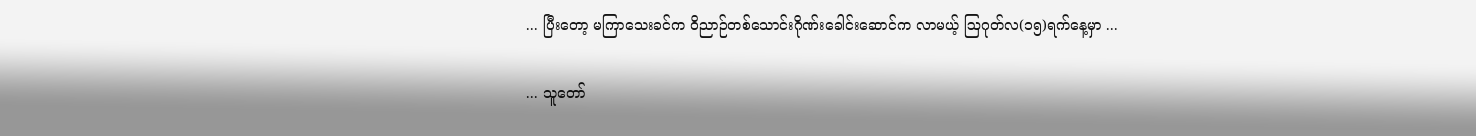... ပြီးတော့ မကြာသေးခင်က ဝိညာဉ်တစ်သောင်းဂိုဏ်းခေါင်းဆောင်က လာမယ့် ဩဂုတ်လ(၁၅)ရက်နေ့မှာ ...

... သူတော်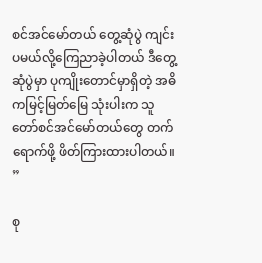စင်အင်မော်တယ် တွေ့ဆုံပွဲ ကျင်းပမယ်လို့ကြေညာခဲ့ပါတယ် ဒီတွေ့ဆုံပွဲမှာ ပုကျိုးတောင်မှာရှိတဲ့ အဓိကမြင့်မြတ်မြေ သုံးပါးက သူတော်စင်အင်မော်တယ်တွေ တက်ရောက်ဖို့ ဖိတ်ကြားထားပါတယ်။ ”

စု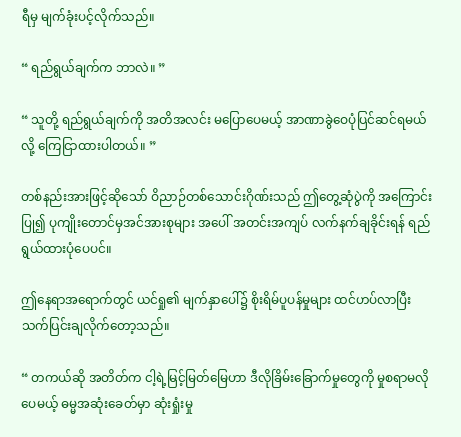ရီမှ မျက်ခုံးပင့်လိုက်သည်။

“ ရည်ရွယ်ချက်က ဘာလဲ။ ”

“ သူတို့ ရည်ရွယ်ချက်ကို အတိအလင်း မပြောပေမယ့် အာဏာခွဲဝေပုံပြင်ဆင်ရမယ်လို့ ကြေငြာထားပါတယ်။ ”

တစ်နည်းအားဖြင့်ဆိုသော် ဝိညာဉ်တစ်သောင်းဂိုဏ်းသည် ဤတွေ့ဆုံပွဲကို အကြောင်းပြု၍ ပုကျိုးတောင်မှအင်အားစုများ အပေါ် အတင်းအကျပ် လက်နက်ချခိုင်းရန် ရည်ရွယ်ထားပုံပေပင်။

ဤနေရာအရောက်တွင် ယင်ရှု၏ မျက်နှာပေါ်၌ စိုးရိမ်ပူပန်မှုများ ထင်ဟပ်လာပြီး သက်ပြင်းချလိုက်တော့သည်။

“ တကယ်ဆို အတိတ်က ငါ့ရဲ့မြင့်မြတ်မြေဟာ ဒီလိုခြိမ်းခြောက်မှုတွေကို မှုစရာမလိုပေမယ့် ဓမ္မအဆုံးခေတ်မှာ ဆုံးရှုံးမှု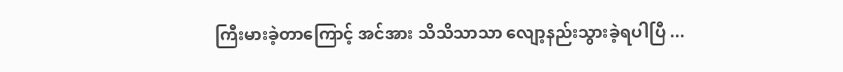ကြီးမားခဲ့တာကြောင့် အင်အား သိသိသာသာ လျော့နည်းသွားခဲ့ရပါပြီ ...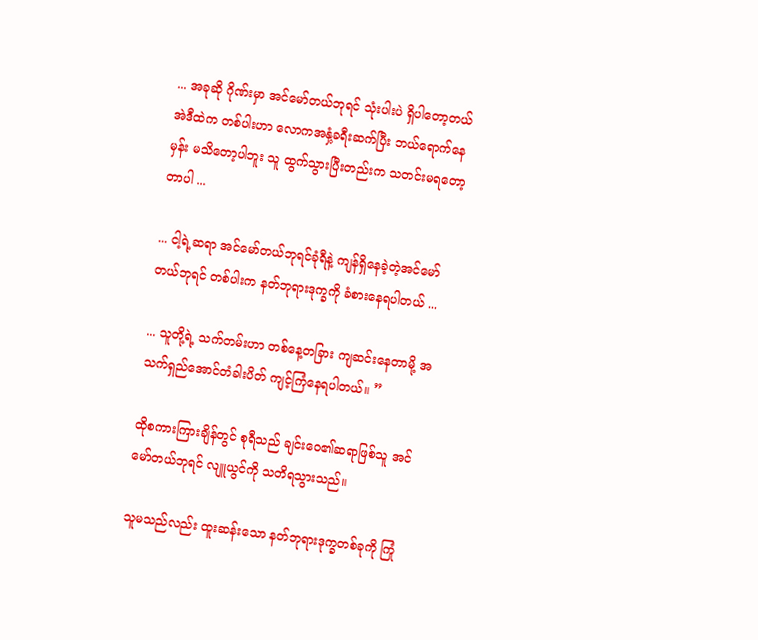... အခုဆို ဂိုဏ်းမှာ အင်မော်တယ်ဘုရင် သုံးပါးပဲ ရှိပါတော့တယ် အဲဒီထဲက တစ်ပါးဟာ လောကအနှံ့ခရီးဆက်ပြီး ဘယ်ရောက်နေမှန်း မသိတော့ပါဘူး သူ ထွက်သွားပြီးတည်းက သတင်းမရတော့တာပါ ...

... ငါ့ရဲ့ဆရာ အင်မော်တယ်ဘုရင်ခုံရီနဲ့ ကျန်ရှိနေခဲ့တဲ့အင်မော်တယ်ဘုရင် တစ်ပါးက နတ်ဘုရားဒုက္ခကို ခံစားနေရပါတယ် ...

... သူတို့ရဲ့ သက်တမ်းဟာ တစ်နေ့တခြား ကျဆင်းနေတာမို့ အသက်ရှည်အောင်တံခါးပိတ် ကျင့်ကြံနေရပါတယ်။ ”

ထိုစကားကြားချိန်တွင် စုရီသည် ချင်းဝေ၏ဆရာဖြစ်သူ အင်မော်တယ်ဘုရင် လျူယွင်ကို သတိရသွားသည်။

သူမသည်လည်း ထူးဆန်းသော နတ်ဘုရားဒုက္ခတစ်ခုကို ကြုံ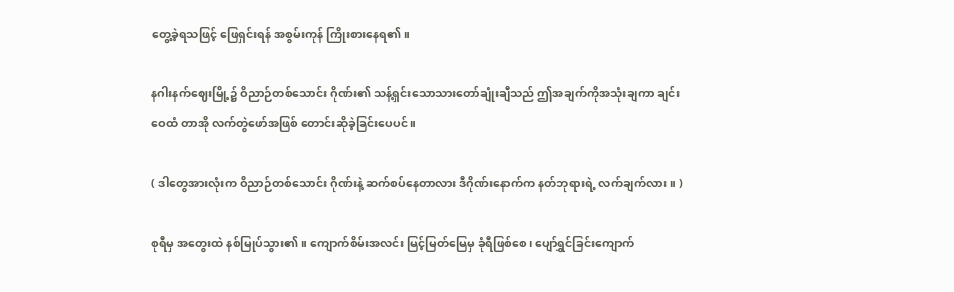တွေ့ခဲ့ရသဖြင့် ဖြေရှင်းရန် အစွမ်းကုန် ကြိုးစားနေရ၏။

နဂါးနက်ဈေးမြို့၌ ဝိညာဉ်တစ်သောင်း ဂိုဏ်း၏ သန့်ရှင်းသောသားတော်ချုံးချီသည် ဤအချက်ကိုအသုံးချကာ ချင်းဝေထံ တာအို လက်တွဲဖော်အဖြစ် တောင်းဆိုခဲ့ခြင်းပေပင်။

( ဒါတွေအားလုံးက ဝိညာဉ်တစ်သောင်း ဂိုဏ်းနဲ့ ဆက်စပ်နေတာလား ဒီဂိုဏ်းနောက်က နတ်ဘုရားရဲ့ လက်ချက်လား။ )

စုရီမှ အတွေးထဲ နစ်မြုပ်သွား၏။ ကျောက်စိမ်းအလင်း မြင့်မြတ်မြေမှ ခုံရီဖြစ်စေ၊ ပျော်ရွှင်ခြင်း‌ကျောက်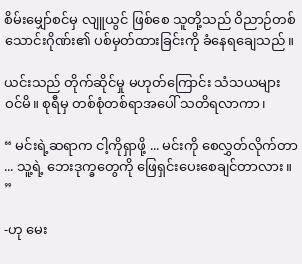စိမ်းမျှော်စင်မှ လျူယွင် ဖြစ်စေ သူတို့သည် ဝိညာဉ်တစ်သောင်းဂိုဏ်း၏ ပစ်မှတ်ထားခြင်းကို ခံနေရချေသည်။

ယင်းသည် တိုက်ဆိုင်မှု မဟုတ်ကြောင်း သံသယများဝင်မိ။ စုရီမှ တစ်စုံတစ်ရာအပေါ် သတိရလာကာ၊

“ မင်းရဲ့ဆရာက ငါ့ကိုရှာဖို့ ... မင်းကို စေလွှတ်လိုက်တာ ... သူ့ရဲ့ ဘေးဒုက္ခတွေကို ဖြေရှင်းပေးစေချင်တာလား။ ”

-ဟု မေး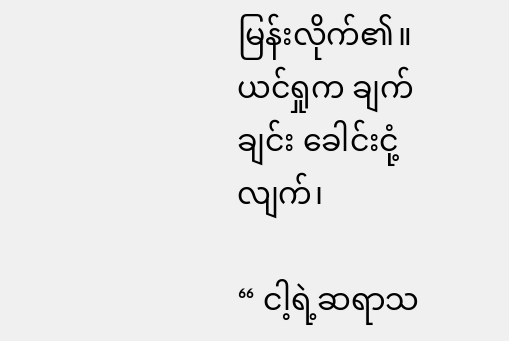မြန်းလိုက်၏။ ယင်ရှုက ချက်ချင်း ခေါင်းငုံ့လျက်၊

“ ငါ့ရဲ့ဆရာသ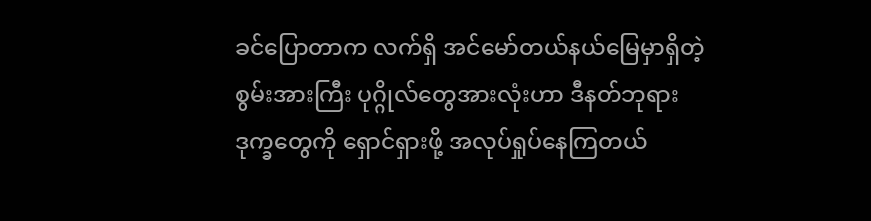ခင်ပြောတာက လက်ရှိ အင်မော်တယ်နယ်မြေမှာရှိတဲ့ စွမ်းအားကြီး ပုဂ္ဂိုလ်တွေအားလုံးဟာ ဒီနတ်ဘုရားဒုက္ခတွေကို ရှောင်ရှားဖို့ အလုပ်ရှုပ်နေကြတယ်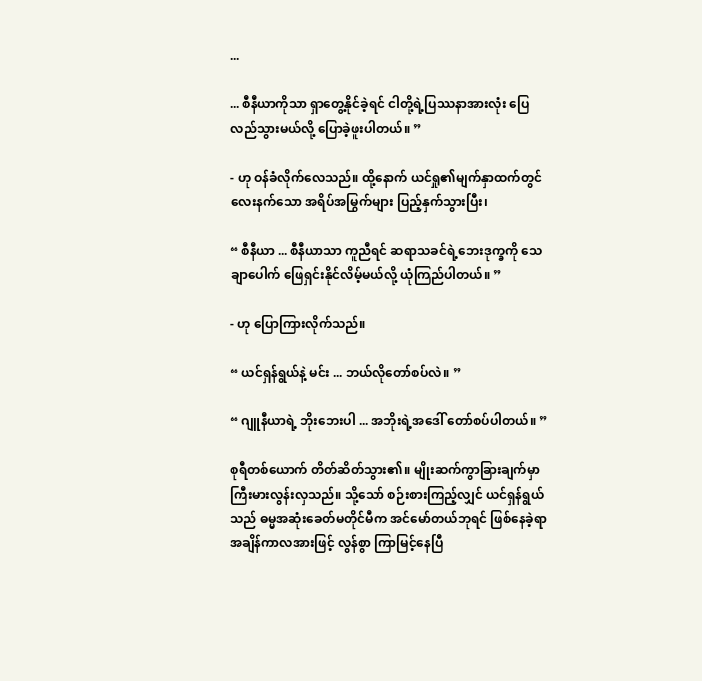...

... စီနီယာကိုသာ ရှာတွေ့နိုင်ခဲ့ရင် ငါတို့ရဲ့ပြဿနာအားလုံး ပြေလည်သွားမယ်လို့ ပြောခဲ့ဖူးပါတယ်။ ”

- ဟု ဝန်ခံလိုက်လေသည်။ ထို့နောက် ယင်ရှု၏မျက်နှာထက်တွင် လေးနက်သော အရိပ်အမြွက်များ ပြည့်နှက်သွားပြီး၊

“ စီနီယာ ... စီနီယာသာ ကူညီရင် ဆရာသခင်ရဲ့ဘေးဒုက္ခကို သေချာပေါက် ဖြေရှင်းနိုင်လိမ့်မယ်လို့ ယုံကြည်ပါတယ်။ ”

- ဟု ပြောကြားလိုက်သည်။

“ ယင်ရှန်ရွယ်နဲ့ မင်း ... ဘယ်လိုတော်စပ်လဲ။ ”

“ ဂျူနီယာရဲ့ ဘိုးဘေးပါ ... အဘိုးရဲ့အဒေါ် တော်စပ်ပါတယ်။ ”

စုရီတစ်ယောက် တိတ်ဆိတ်သွား၏။ မျိုးဆက်ကွာခြားချက်မှာ ကြီးမားလွန်းလှသည်။ သို့သော် စဉ်းစားကြည့်လျှင် ယင်ရှန်ရွယ်သည် ဓမ္မအဆုံးခေတ်မတိုင်မီက အင်မော်တယ်ဘုရင် ဖြစ်နေခဲ့ရာ အချိန်ကာလအားဖြင့် လွန်စွာ ကြာမြင့်နေပြီ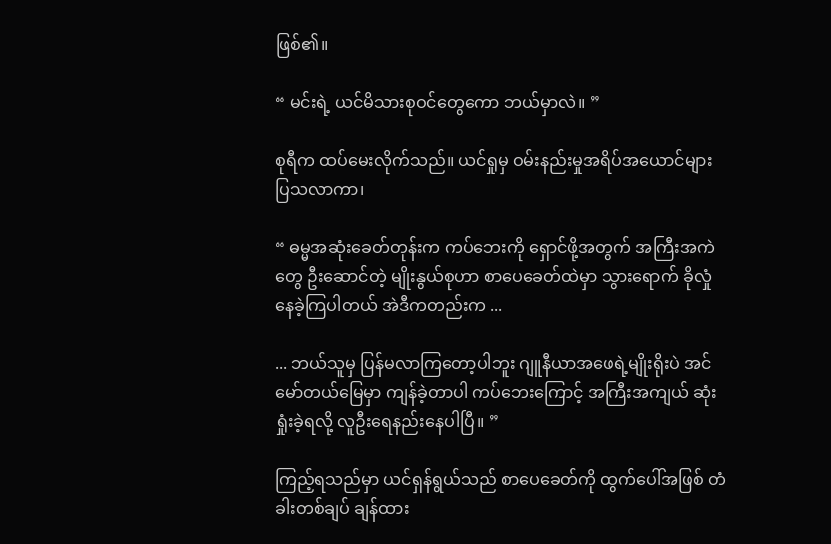ဖြစ်၏။

“ မင်းရဲ့ ယင်မိသားစုဝင်တွေကော ဘယ်မှာလဲ။ ”

စုရီက ထပ်မေးလိုက်သည်။ ယင်ရှုမှ ဝမ်းနည်းမှုအရိပ်အယောင်များ ပြသလာကာ၊

“ ဓမ္မအဆုံးခေတ်တုန်းက ကပ်ဘေးကို ရှောင်ဖို့အတွက် အကြီးအကဲတွေ ဦးဆောင်တဲ့ မျိုးနွယ်စုဟာ စာပေခေတ်ထဲမှာ သွားရောက် ခိုလှုံနေခဲ့ကြပါတယ် အဲဒီကတည်းက ...

... ဘယ်သူမှ ပြန်မလာကြတော့ပါဘူး ဂျူနီယာအဖေရဲ့မျိုးရိုးပဲ အင်မော်တယ်မြေမှာ ကျန်ခဲ့တာပါ ကပ်ဘေးကြောင့် အကြီးအကျယ် ဆုံးရှုံးခဲ့ရလို့ လူဦးရေနည်းနေပါပြီ။ ”

ကြည့်ရသည်မှာ ယင်ရှန်ရွယ်သည် စာပေခေတ်ကို ထွက်ပေါ်အဖြစ် တံခါးတစ်ချပ် ချန်ထား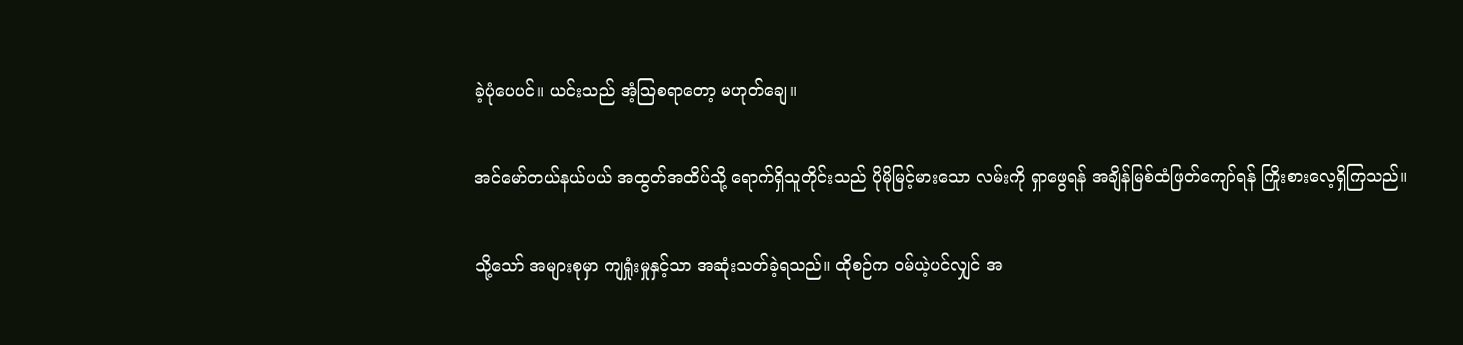ခဲ့ပုံပေပင်။ ယင်းသည် အံ့သြစရာတော့ မဟုတ်ချေ။

အင်မော်တယ်နယ်ပယ် အထွတ်အထိပ်သို့ ရောက်ရှိသူတိုင်းသည် ပိုမိုမြင့်မားသော လမ်းကို ရှာဖွေရန် အချိန်မြစ်ထံဖြတ်ကျော်ရန် ကြိုးစားလေ့ရှိကြသည်။

သို့သော် အများစုမှာ ကျရှုံးမှုနှင့်သာ အဆုံးသတ်ခဲ့ရသည်။ ထိုစဉ်က ဝမ်ယဲ့ပင်လျှင် အ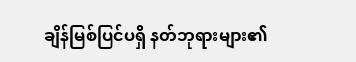ချိန်မြစ်ပြင်ပရှိ နတ်ဘုရားများ၏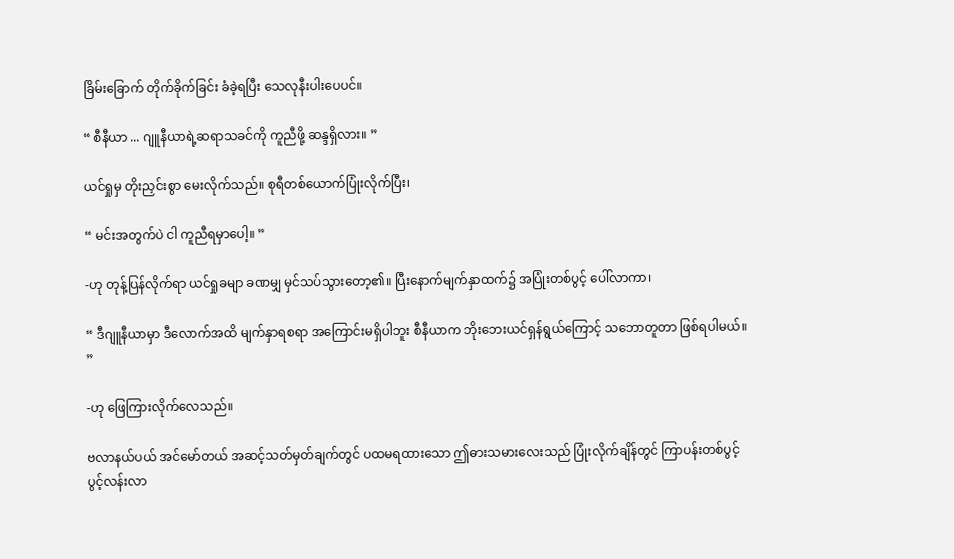ခြိမ်းခြောက် တိုက်ခိုက်ခြင်း ခံခဲ့ရပြီး သေလုနီးပါးပေပင်။

“ စီနီယာ ... ဂျူနီယာရဲ့ဆရာသခင်ကို ကူညီဖို့ ဆန္ဒရှိလား။ ”

ယင်ရှုမှ တိုးညှင်းစွာ မေးလိုက်သည်။ စုရီတစ်ယောက်ပြုံးလိုက်ပြီး၊

“ မင်းအတွက်ပဲ ငါ ကူညီရမှာပေါ့။ ”

-ဟု တုန့်ပြန်လိုက်ရာ ယင်ရှုခမျာ ခဏမျှ မှင်သပ်သွားတော့၏။ ပြီးနောက်မျက်နှာထက်၌ အပြုံးတစ်ပွင့် ပေါ်လာကာ၊

“ ဒီဂျူနီယာမှာ ဒီလောက်အထိ မျက်နှာရစရာ အကြောင်းမရှိပါဘူး စီနီယာက ဘိုးဘေးယင်ရှန်ရွယ်ကြောင့် သဘောတူတာ ဖြစ်ရပါမယ်။ ”

-ဟု ဖြေကြားလိုက်လေသည်။

ဗလာနယ်ပယ် အင်မော်တယ် အဆင့်သတ်မှတ်ချက်တွင် ပထမရထားသော ဤဓားသမားလေးသည် ပြုံးလိုက်ချိန်တွင် ကြာပန်းတစ်ပွင့် ပွင့်လန်းလာ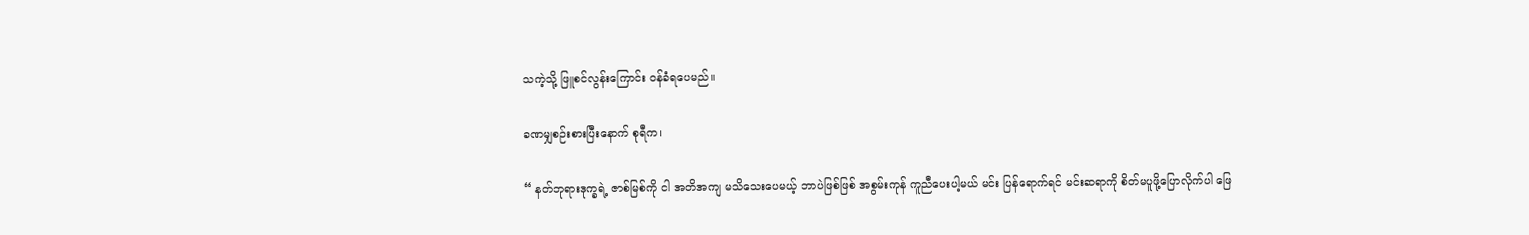သကဲ့သို့ ဖြူစင်လွန်းကြောင်း ဝန်ခံရပေမည်။

ခဏမျှစဉ်းစားပြီးနောက် စုရီက၊

“ နတ်ဘုရားဒုက္ခရဲ့ ဇာစ်မြစ်ကို ငါ အတိအကျ မသိသေးပေမယ့် ဘာပဲဖြစ်ဖြစ် အစွမ်းကုန် ကူညီပေးပါ့မယ် မင်း ပြန်ရောက်ရင် မင်းဆရာကို စိတ်မပူဖို့ပြောလိုက်ပါ ဖြေ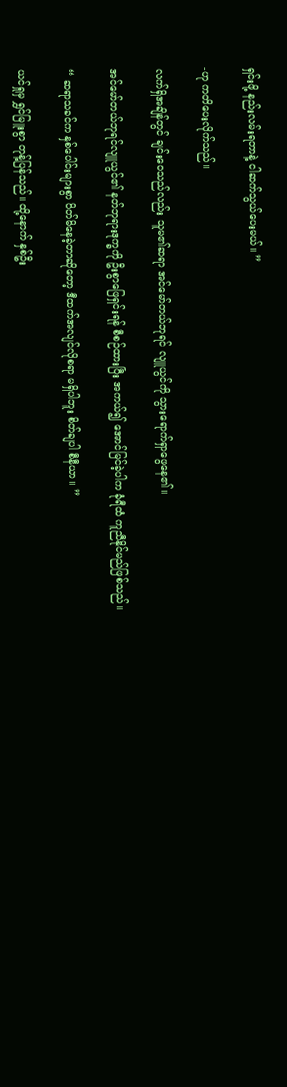ရှင်းဖို့ နည်းလမ်းရတာနဲ့ ငါဆက်သွယ်ပေးမယ်။ ”

-ဟု ကတိပေးလိုက်သည်။

လက်ရှိအချိန်တွင် ချင်းဝေသည်လည်း သူမ၏ဆရာ အင်မော်တယ်ဘုရင် လျူယွင်ကို သွားရောက်ရှာဖွေနေ၏။

အင်မော်တယ်ဘုရင်လျူယွင်၏ နတ်ဘုရားဒုက္ခကို ဦးစွာဖြေရှင်းရန် စီစဉ်ထားပြီး အကယ်၍ အောင်မြင်ခဲ့ပါက ခုံရီထံ ကူညီနိုင်မည်ဖြစ်သည်။

“ ဆရာသခင်က နှစ်ပေါင်းများစွာ ပိတ်မိနေခဲ့တာဆိုတော့ ဒီထက်အလျင်လိုစရာ မရှိပါဘူး စိတ်ချပါ စီနီယာ။ ”

ယင်ရှုမှ ရွှင်မြူးစွာ တုန့်ပြန်သည်။ ထို့နောက် နှစ်ဦး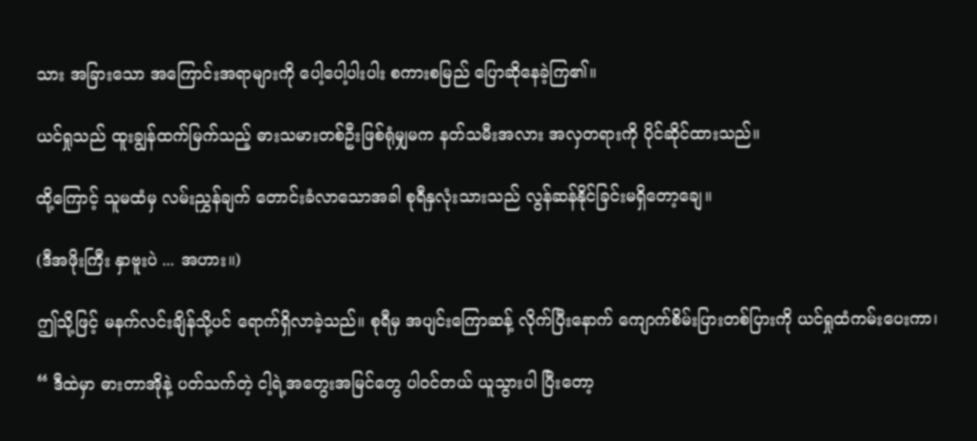သား အခြားသော အကြောင်းအရာများကို ပေါ့ပေါ့ပါးပါး စကားစမြည် ပြောဆိုနေခဲ့ကြ၏။

ယင်ရှုသည် ထူးချွန်ထက်မြက်သည့် ဓားသမားတစ်ဦးဖြစ်ရုံမျှမက နတ်သမီးအလား အလှတရားကို ပိုင်ဆိုင်ထားသည်။

ထို့ကြောင့် သူမထံမှ လမ်းညွှန်ချက် တောင်းခံလာသောအခါ စုရီနှလုံးသားသည် လွန်ဆန်နိုင်ခြင်းမရှိတော့ချေ။

(ဒီအဖိုးကြီး နှာဗူးပဲ ... အဟား။)

ဤသို့ဖြင့် မနက်လင်းချိန်သို့ပင် ရောက်ရှိလာခဲ့သည်။ စုရီမှ အပျင်းကြောဆန့် လိုက်ပြီးနောက် ကျောက်စိမ်းပြားတစ်ပြားကို ယင်ရှုထံကမ်းပေးကာ၊

“ ဒီထဲမှာ ဓားတာအိုနဲ့ ပတ်သက်တဲ့ ငါ့ရဲ့အတွေးအမြင်တွေ ပါဝင်တယ် ယူသွားပါ ပြီးတော့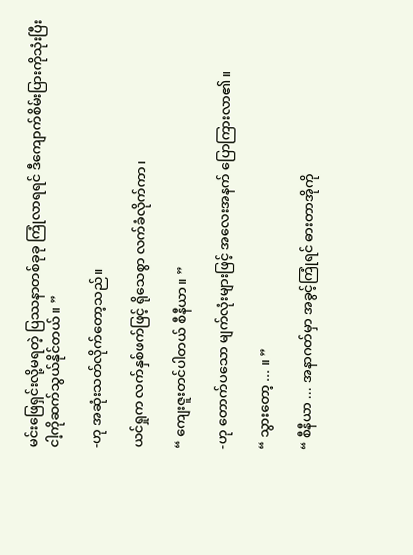မင်းဖြေရှင်းလို့မရတဲ့ ပြဿနာတစ်ခုခု ကြုံလာရရင် ဒီကျောက်စိမ်းပြားကိုသုံးပြီး ငါ့ကိုဆက်သွယ်နိုင်တယ်။ ”

-ဟု အဆုံးသတ်လိုက်တော့သည်။

ယင်ရှုက လက်နှစ်ဖက်ဖြင့် ရိုသေစွာ လက်ခံလိုက်ကာ၊

“ ကျေးဇူးတင်ပါတယ် စီနီယာ။ ”

-ဟု တောက်ပသော မျက်လုံးများဖြင့် အလေးအနက် ပြောကြားလာ၏။

“ သွားတော့ ... ။ ”

“ စီနီယာ ... အနာဂတ်မှာ အခွင့်ကြုံရင် ဓားတာအိုကို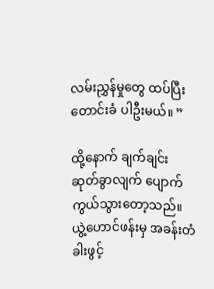လမ်းညွှန်မှုတွေ ထပ်ပြီး တောင်းခံ ပါဦးမယ်။ ”

ထို့နောက် ချက်ချင်း ဆုတ်ခွာလျက် ပျောက်ကွယ်သွားတော့သည်။ ယွဲ့ဟောင်ဖန်းမှ အခန်းတံခါးဖွင့်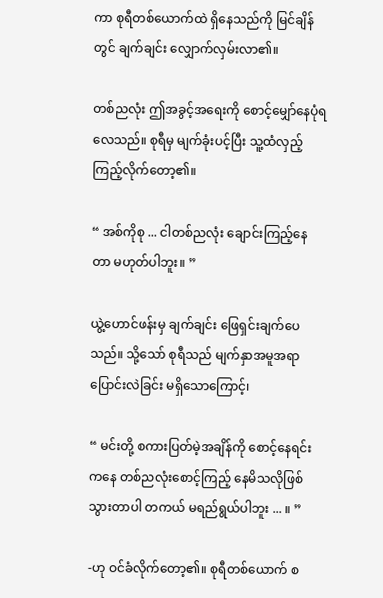ကာ စုရီတစ်ယောက်ထဲ ရှိနေသည်ကို မြင်ချိန်တွင် ချက်ချင်း လျှောက်လှမ်းလာ၏။

တစ်ညလုံး ဤအခွင့်အရေးကို စောင့်မျှော်နေပုံရလေသည်။ စုရီမှ မျက်ခုံးပင့်ပြီး သူ့ထံလှည့်ကြည့်လိုက်တော့၏။

“ အစ်ကိုစု ... ငါတစ်ညလုံး ချောင်းကြည့်နေတာ မဟုတ်ပါဘူး။ ”

ယွဲ့ဟောင်ဖန်းမှ ချက်ချင်း ဖြေရှင်းချက်ပေသည်။ သို့သော် စုရီသည် မျက်နှာအမူအရာ ပြောင်းလဲခြင်း မရှိသောကြောင့်၊

“ မင်းတို့ စကားပြတ်မဲ့အချိန်ကို စောင့်နေရင်းကနေ တစ်ညလုံးစောင့်ကြည့် နေမိသလိုဖြစ်သွားတာပါ တကယ် မရည်ရွယ်ပါဘူး ... ။ ”

-ဟု ဝင်ခံလိုက်တော့၏။ စုရီတစ်ယောက် စ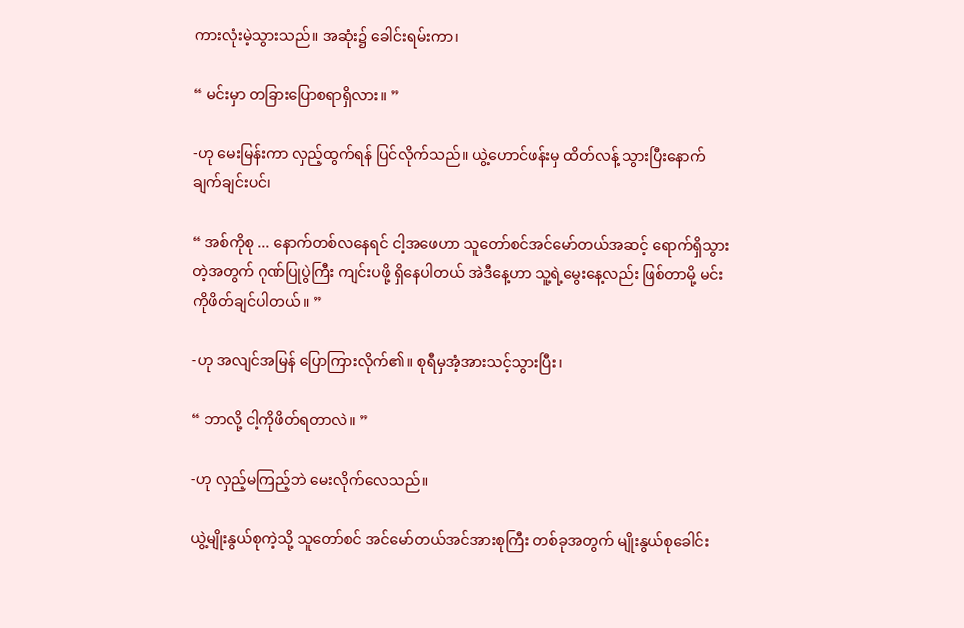ကားလုံးမဲ့သွားသည်။ အဆုံး၌ ခေါင်းရမ်းကာ၊

“ မင်းမှာ တခြားပြောစရာရှိလား။ ”

-ဟု မေးမြန်းကာ လှည့်ထွက်ရန် ပြင်လိုက်သည်။ ယွဲ့ဟောင်ဖန်းမှ ထိတ်လန့် သွားပြီးနောက် ချက်ချင်းပင်၊

“ အစ်ကိုစု ... နောက်တစ်လနေရင် ငါ့အဖေဟာ သူတော်စင်အင်မော်တယ်အဆင့် ရောက်ရှိသွားတဲ့အတွက် ဂုဏ်ပြုပွဲကြီး ကျင်းပဖို့ ရှိနေပါတယ် အဲဒီနေ့ဟာ သူ့ရဲ့မွေးနေ့လည်း ဖြစ်တာမို့ မင်းကိုဖိတ်ချင်ပါတယ်။ ”

-ဟု အလျင်အမြန် ပြောကြားလိုက်၏။ စုရီမှအံ့အားသင့်သွားပြီး၊

“ ဘာလို့ ငါ့ကိုဖိတ်ရတာလဲ။ ”

-ဟု လှည့်မကြည့်ဘဲ မေးလိုက်လေသည်။

ယွဲ့မျိုးနွယ်စုကဲ့သို့ သူတော်စင် အင်မော်တယ်အင်အားစုကြီး တစ်ခုအတွက် မျိုးနွယ်စုခေါင်း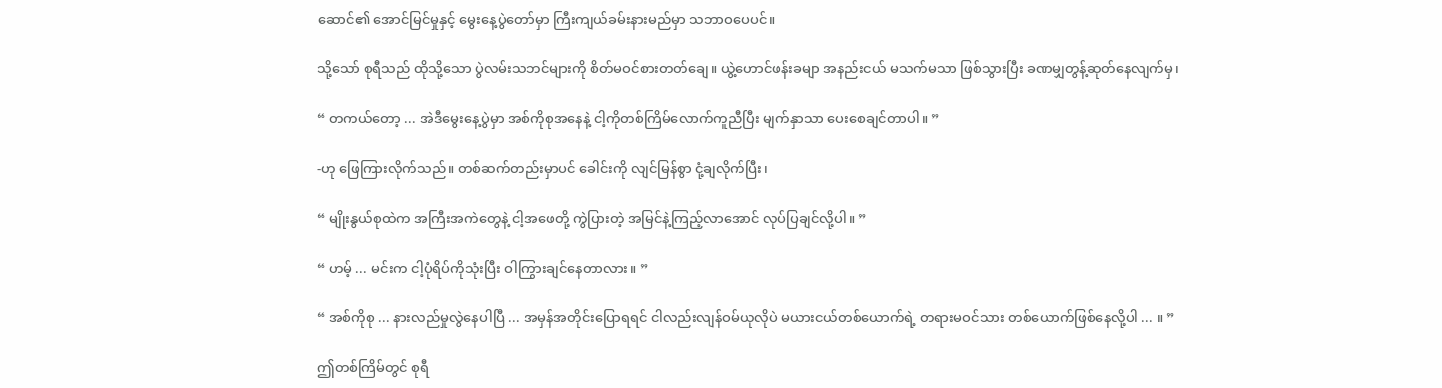ဆောင်၏ အောင်မြင်မှုနှင့် မွေးနေ့ပွဲတော်မှာ ကြီးကျယ်ခမ်းနားမည်မှာ သဘာဝပေပင်။

သို့သော် စုရီသည် ထိုသို့သော ပွဲလမ်းသဘင်များကို စိတ်မဝင်စားတတ်ချေ။ ယွဲ့ဟောင်ဖန်းခမျာ အနည်းငယ် မသက်မသာ ဖြစ်သွားပြီး ခဏမျှတွန့်ဆုတ်နေလျက်မှ၊

“ တကယ်တော့ ... အဲဒီမွေးနေ့ပွဲမှာ အစ်ကိုစုအနေနဲ့ ငါ့ကိုတစ်ကြိမ်လောက်ကူညီပြီး မျက်နှာသာ ပေးစေချင်တာပါ။ ”

-ဟု ဖြေကြားလိုက်သည်။ တစ်ဆက်တည်းမှာပင် ခေါင်းကို လျင်မြန်စွာ ငုံ့ချလိုက်ပြီး၊

“ မျိုးနွယ်စုထဲက အကြီးအကဲတွေနဲ့ ငါ့အဖေတို့ ကွဲပြားတဲ့ အမြင်နဲ့ကြည့်လာအောင် လုပ်ပြချင်လို့ပါ။ ”

“ ဟမ့် ... မင်းက ငါ့ပုံရိပ်ကိုသုံးပြီး ဝါကြွားချင်နေတာလား။ ”

“ အစ်ကိုစု ... နားလည်မှုလွဲနေပါပြီ ... အမှန်အတိုင်းပြောရရင် ငါလည်းလျန်ဝမ်ယုလိုပဲ မယားငယ်တစ်ယောက်ရဲ့ တရားမဝင်သား တစ်ယောက်ဖြစ်နေလို့ပါ ... ။ ”

ဤတစ်ကြိမ်တွင် စုရီ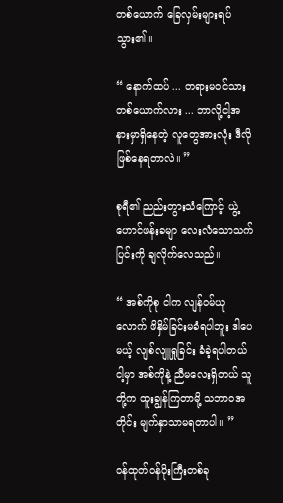တစ်ယောက် ခြေလှမ်းများရပ်သွား၏။

“ နောက်ထပ် ... တရားမဝင်သား တစ်ယောက်လား ... ဘာလို့ငါ့အနားမှာရှိနေတဲ့ လူတွေအားလုံး ဒီလိုဖြစ်နေရတာလဲ။ ”

စုရီ၏ ညည်းတွားသံကြောင့် ယွဲ့ဟောင်ဖန်းခမျာ လေးလံသောသက်ပြင်းကို ချလိုက်လေသည်။

“ အစ်ကိုစု ငါက လျန်ဝမ်ယုလောက် ဖိနှိမ်ခြင်းမခံရပါဘူး ဒါပေမယ့် လျစ်လျူရှုခြင်း ခံခဲ့ရပါတယ် ငါ့မှာ အစ်ကိုနဲ့ ညီမလေးရှိတယ် သူတို့က ထူးချွန်ကြတာမို့ သဘာဝအတိုင်း မျက်နှာသာမရတာပါ။ ”

ဝန်ထုတ်ဝန်ပိုးကြီးတစ်ခု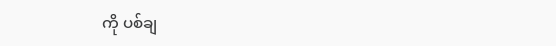ကို ပစ်ချ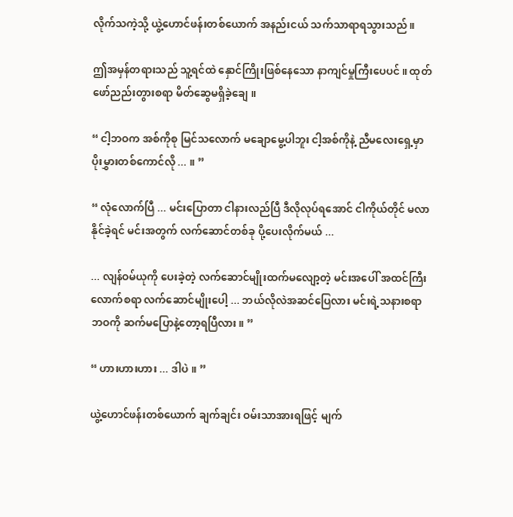လိုက်သကဲ့သို့ ယွဲ့ဟောင်ဖန်းတစ်ယောက် အနည်းငယ် သက်သာရာရသွားသည်။

ဤအမှန်တရားသည် သူ့ရင်ထဲ နှောင်ကြိုးဖြစ်နေသော နာကျင်မှုကြီးပေပင်။ ထုတ်ဖော်ညည်းတွားစရာ မိတ်ဆွေမရှိခဲ့ချေ။

“ ငါ့ဘဝက အစ်ကိုစု မြင်သလောက် မချောမွေ့ပါဘူး ငါ့အစ်ကိုနဲ့ ညီမလေးရှေ့မှာ ပိုးမွှားတစ်ကောင်လို ... ။ ”

“ လုံလောက်ပြီ ... မင်းပြောတာ ငါနားလည်ပြီ ဒီလိုလုပ်ရအောင် ငါကိုယ်တိုင် မလာနိုင်ခဲ့ရင် မင်းအတွက် လက်ဆောင်တစ်ခု ပို့ပေးလိုက်မယ် ...

... လျန်ဝမ်ယုကို ပေးခဲ့တဲ့ လက်ဆောင်မျိုးထက်မလျော့တဲ့ မင်းအပေါ် အထင်ကြီးလောက်စရာ လက်ဆောင်မျိုးပေါ့ ... ဘယ်လိုလဲအဆင်ပြေလား မင်းရဲ့သနားစရာ ဘဝကို ဆက်မပြောနဲ့တော့ရပြီလား။ ”

“ ဟားဟားဟား ... ဒါပဲ။ ”

ယွဲ့ဟောင်ဖန်းတစ်ယောက် ချက်ချင်း ဝမ်းသာအားရဖြင့် မျက်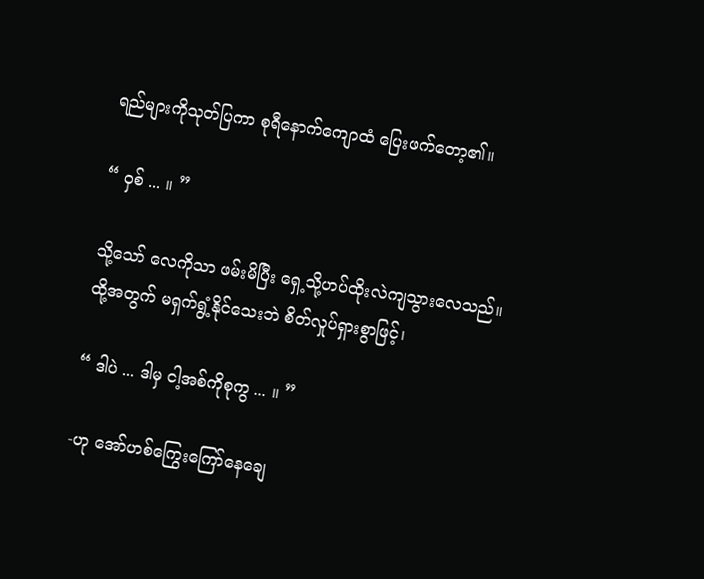ရည်များကိုသုတ်ပြကာ စုရီနောက်ကျောထံ ပြေးဖက်တော့၏။

“ ဝှစ် ... ။ ”

သို့သော် လေကိုသာ ဖမ်းမိပြီး ရှေ့သို့ဟပ်ထိုးလဲကျသွားလေသည်။ ထို့အတွက် မရှက်ရွံ့နိုင်သေးဘဲ စိတ်လှုပ်ရှားစွာဖြင့်၊

“ ဒါပဲ ... ဒါမှ ငါ့အစ်ကိုစုကွ ... ။ ”

-ဟု အော်ဟစ်ကြွေးကြော်နေချေ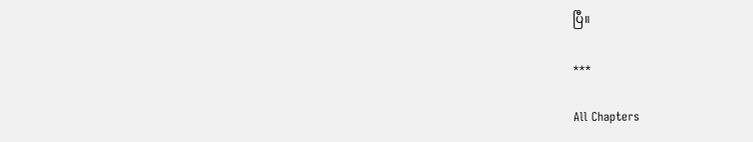ပြီ။

***

All Chapters